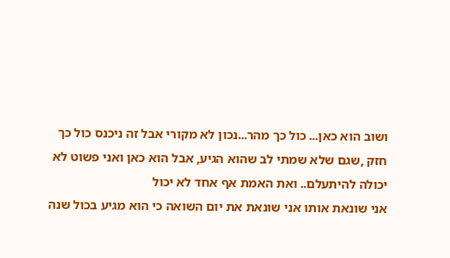ושוב הוא כאן... כול כך מהר...נכון לא מקורי אבל זה ניכנס כול כך חזק ,שגם שלא שמתי לב שהוא הגיע, אבל הוא כאן ואני פשוט לא יכולה להיתעלם.. ואת האמת אף אחד לא יכול
אני שונאת אותו אני שונאת את יום השואה כי הוא מגיע בכול שנה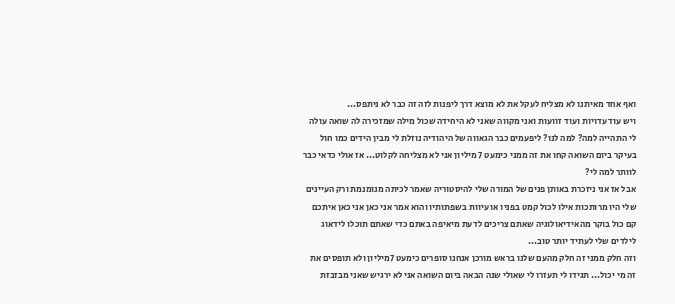ואף אחד מאיתנו לא מצליח לעקל את לא מוצא דרך ליפנות לזה זה כבר לא ניתפס...
ויש עוד עדויות ועוד זוועות ואני מקווה שאני לא היחידה שכול מילה שמזכירה לה שואה עולה לי התהייה למה? למה לנו? ליפעמים כבר הגאווה של היהודיה נוזלת לי מבין הידים כמו חול בעיקר ביום השואה קחו את זה ממני כימעט 7 מיליון אני לא מצליחה לקלוט... אז אולי כדאי כבר לוותר למה לי?
אבל אז אני ניזכרת באותן פנים של המורה שלי להיסטוריה שאמר לכיתה מנומנמת ורק העיינים שלי היו מרותכות אילו לכול קמט בפניו או עיוות בשפתותיו והוא אמר אני כאן אני כאן איתכם קם כול בוקר מהאידיאולוגיה שאתם צריכים לדעת מיאיפה באתם כדי שאתם תוכלו לידאוג לילדים שלי לעתיד יותר טוב...
וזה חלק ממני זה חלק מהעם שלנו בראש מורכן אנחנו סופרים כימעט 7מיליון ולא תופסים את זה מי יכול... תגידו לי תעזרו לי שאולי שנה הבאה ביום השואה אני לא ירגיש שאני מבזבזת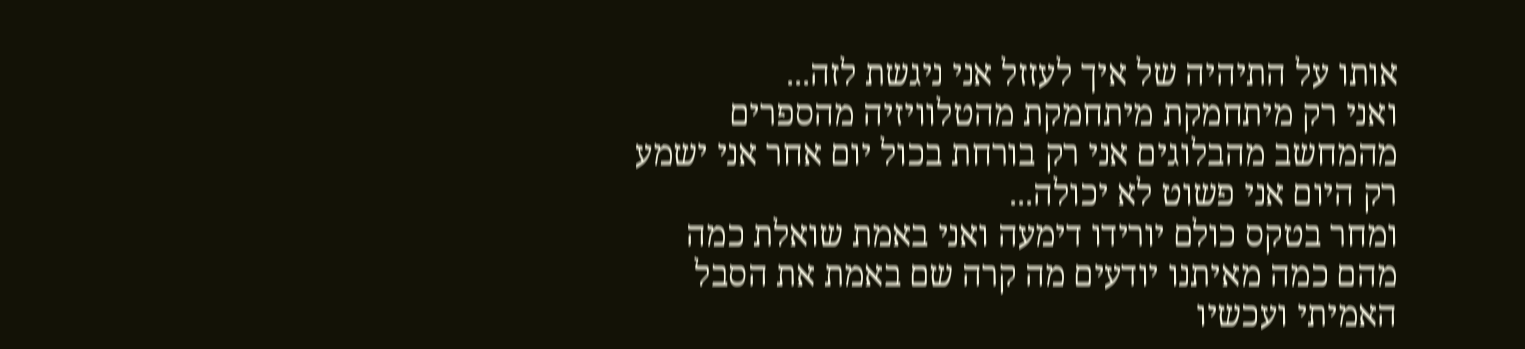אותו על התיהיה של איך לעזזל אני ניגשת לזה...
ואני רק מיתחמקת מיתחמקת מהטלוויזיה מהספרים מהמחשב מהבלוגים אני רק בורחת בכול יום אחר אני ישמע רק היום אני פשוט לא יכולה...
ומחר בטקס כולם יורידו דימעה ואני באמת שואלת כמה מהם כמה מאיתנו יודעים מה קרה שם באמת את הסבל האמיתי ועכשיו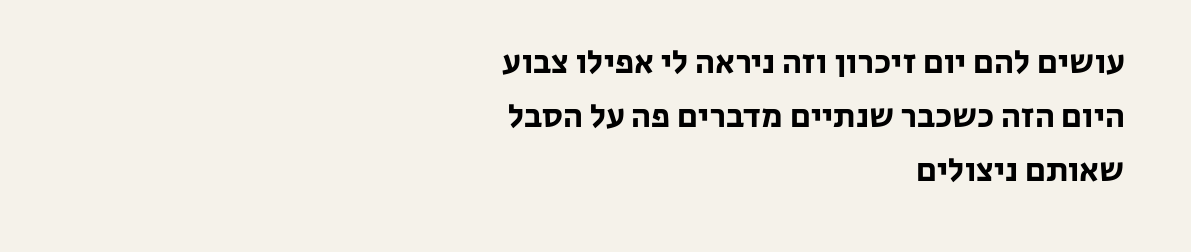עושים להם יום זיכרון וזה ניראה לי אפילו צבוע היום הזה כשכבר שנתיים מדברים פה על הסבל שאותם ניצולים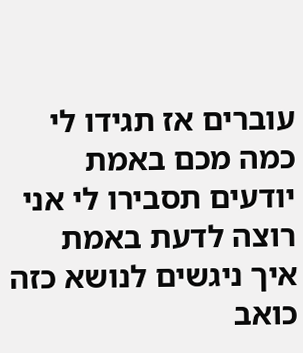עוברים אז תגידו לי כמה מכם באמת יודעים תסבירו לי אני רוצה לדעת באמת איך ניגשים לנושא כזה כואב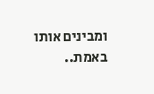ומבינים אותו באמת..